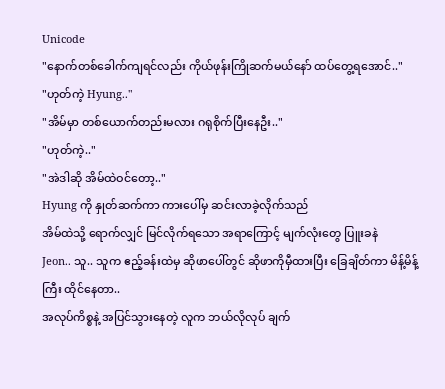Unicode
"နောက်တစ်ခေါက်ကျရင်လည်း ကိုယ်ဖုန်းကြိုဆက်မယ်နော် ထပ်တွေ့ရအောင်.."
"ဟုတ်ကဲ့ Hyung.."
"အိမ်မှာ တစ်ယောက်တည်းမလား ဂရုစိုက်ပြီးနေဦး.."
"ဟုတ်ကဲ့.."
"အဲဒါဆို အိမ်ထဲဝင်တော့.."
Hyung ကို နှုတ်ဆက်ကာ ကားပေါ်မှ ဆင်းလာခဲ့လိုက်သည်
အိမ်ထဲသို့ ရောက်လျှင် မြင်လိုက်ရသော အရာကြောင့် မျက်လုံးတွေ ပြူးခနဲ
Jeon.. သူ.. သူက ဧည့်ခန်းထဲမှ ဆိုဖာပေါ်တွင် ဆိုဖာကိုမှီထားပြီး ခြေချိတ်ကာ မိန့်မိန့်ကြီး ထိုင်နေတာ..
အလုပ်ကိစ္စနဲ့ အပြင်သွားနေတဲ့ လူက ဘယ်လိုလုပ် ချက်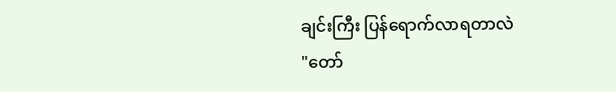ချင်းကြီး ပြန်ရောက်လာရတာလဲ
"တော်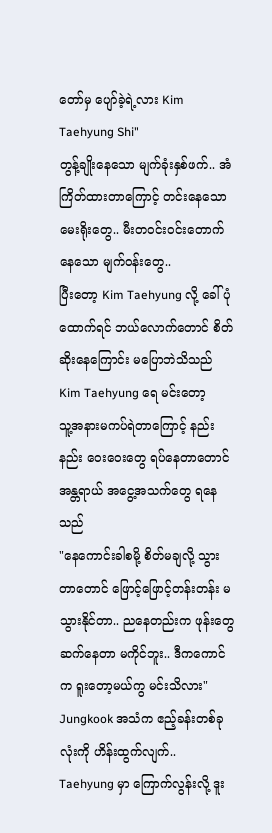တော်မှ ပျော်ခဲ့ရဲ့လား Kim Taehyung Shi"
တွန့်ချိုးနေသော မျက်ခုံးနှစ်ဖက်.. အံကြိတ်ထားတာကြောင့် တင်းနေသော မေးရိုးတွေ.. မီးတဝင်းဝင်းတောက်နေသော မျက်ဝန်းတွေ..
ပြီးတော့ Kim Taehyung လို့ ခေါ်ပုံထောက်ရင် ဘယ်လောက်တောင် စိတ်ဆိုးနေကြောင်း မပြောဘဲသိသည်
Kim Taehyung ရေ မင်းတော့
သူ့အနားမကပ်ရဲတာကြောင့် နည်းနည်း ဝေးဝေးတွေ ရပ်နေတာတောင် အန္တရာယ် အငွေ့အသက်တွေ ရနေသည်
"နေကောင်းခါစမို့ စိတ်မချလို့ သွားတာတောင် ဖြောင့်ဖြောင့်တန်းတန်း မသွားနိုင်တာ.. ညနေတည်းက ဖုန်းတွေဆက်နေတာ မကိုင်ဘူး.. ဒီကကောင်က ရူးတော့မယ်ကွ မင်းသိလား"
Jungkook အသံက ဧည့်ခန်းတစ်ခုလုံးကို ဟိန်းထွက်လျက်.. Taehyung မှာ ကြောက်လွန်းလို့ ဒူး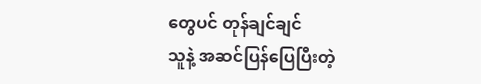တွေပင် တုန်ချင်ချင်
သူနဲ့ အဆင်ပြန်ပြေပြီးတဲ့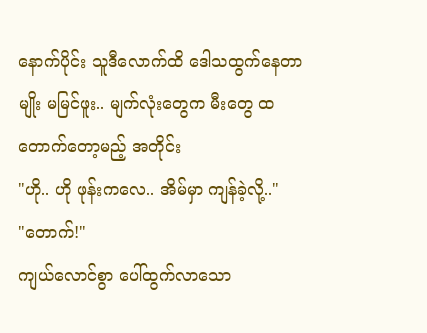နောက်ပိုင်း သူဒီလောက်ထိ ဒေါသထွက်နေတာမျိုး မမြင်ဖူး.. မျက်လုံးတွေက မီးတွေ ထတောက်တော့မည့် အတိုင်း
"ဟို.. ဟို ဖုန်းကလေ.. အိမ်မှာ ကျန်ခဲ့လို့.."
"တောက်!"
ကျယ်လောင်စွာ ပေါ်ထွက်လာသော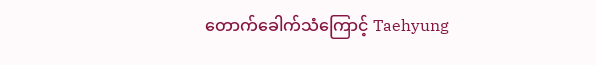တောက်ခေါက်သံကြောင့် Taehyung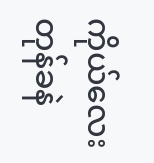ကိုယ်လေး တုန်ခနဲ